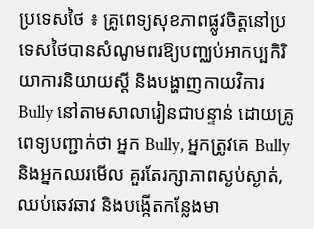ប្រទេសថៃ ៖ គ្រូពេទ្យសុខភាពផ្លូវចិត្តនៅប្រទេសថៃបានសំណូមពរឱ្យបញ្ឈប់អាកប្បកិរិយាការនិយាយស្តី និងបង្ហាញកាយវិការ Bully នៅតាមសាលារៀនជាបន្ទាន់ ដោយគ្រូពេទ្យបញ្ជាក់ថា អ្នក Bully, អ្នកត្រូវគេ Bully និងអ្នកឈរមើល គួរតែរក្សាភាពស្ងប់ស្ងាត់, ឈប់ឆេវឆាវ និងបង្កើតកន្លែងមា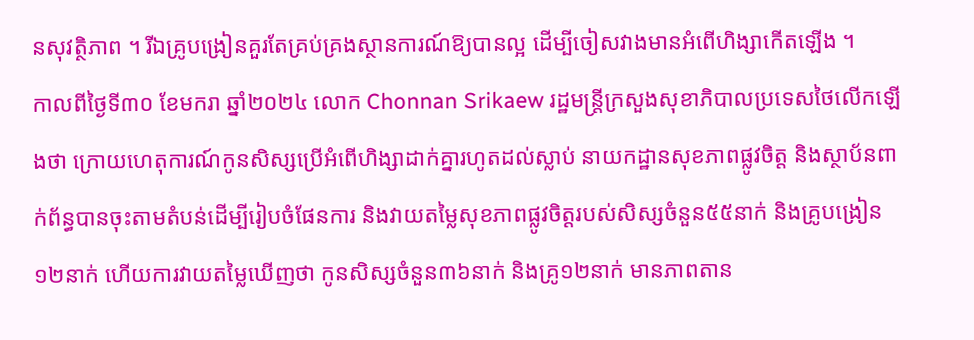នសុវត្ថិភាព ។ រីឯគ្រូបង្រៀនគួរតែគ្រប់គ្រងស្ថានការណ៍ឱ្យបានល្អ ដើម្បីចៀសវាងមានអំពើហិង្សាកើតឡើង ។
កាលពីថ្ងៃទី៣០ ខែមករា ឆ្នាំ២០២៤ លោក Chonnan Srikaew រដ្ឋមន្ត្រីក្រសួងសុខាភិបាលប្រទេសថៃលើកឡើងថា ក្រោយហេតុការណ៍កូនសិស្សប្រើអំពើហិង្សាដាក់គ្នារហូតដល់ស្លាប់ នាយកដ្ឋានសុខភាពផ្លូវចិត្ត និងស្ថាប័នពាក់ព័ន្ធបានចុះតាមតំបន់ដើម្បីរៀបចំផែនការ និងវាយតម្លៃសុខភាពផ្លូវចិត្តរបស់សិស្សចំនួន៥៥នាក់ និងគ្រូបង្រៀន១២នាក់ ហើយការវាយតម្លៃឃើញថា កូនសិស្សចំនួន៣៦នាក់ និងគ្រូ១២នាក់ មានភាពតាន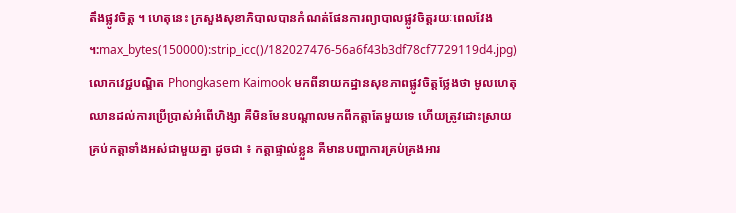តឹងផ្លូវចិត្ត ។ ហេតុនេះ ក្រសួងសុខាភិបាលបានកំណត់ផែនការព្យាបាលផ្លូវចិត្តរយៈពេលវែង ។:max_bytes(150000):strip_icc()/182027476-56a6f43b3df78cf7729119d4.jpg)
លោកវេជ្ជបណ្ឌិត Phongkasem Kaimook មកពីនាយកដ្ឋានសុខភាពផ្លូវចិត្តថ្លែងថា មូលហេតុឈានដល់ការប្រើប្រាស់អំពើហិង្សា គឺមិនមែនបណ្តាលមកពីកត្តាតែមួយទេ ហើយត្រូវដោះស្រាយគ្រប់កត្តាទាំងអស់ជាមួយគ្នា ដូចជា ៖ កត្តាផ្ទាល់ខ្លួន គឺមានបញ្ហាការគ្រប់គ្រងអារ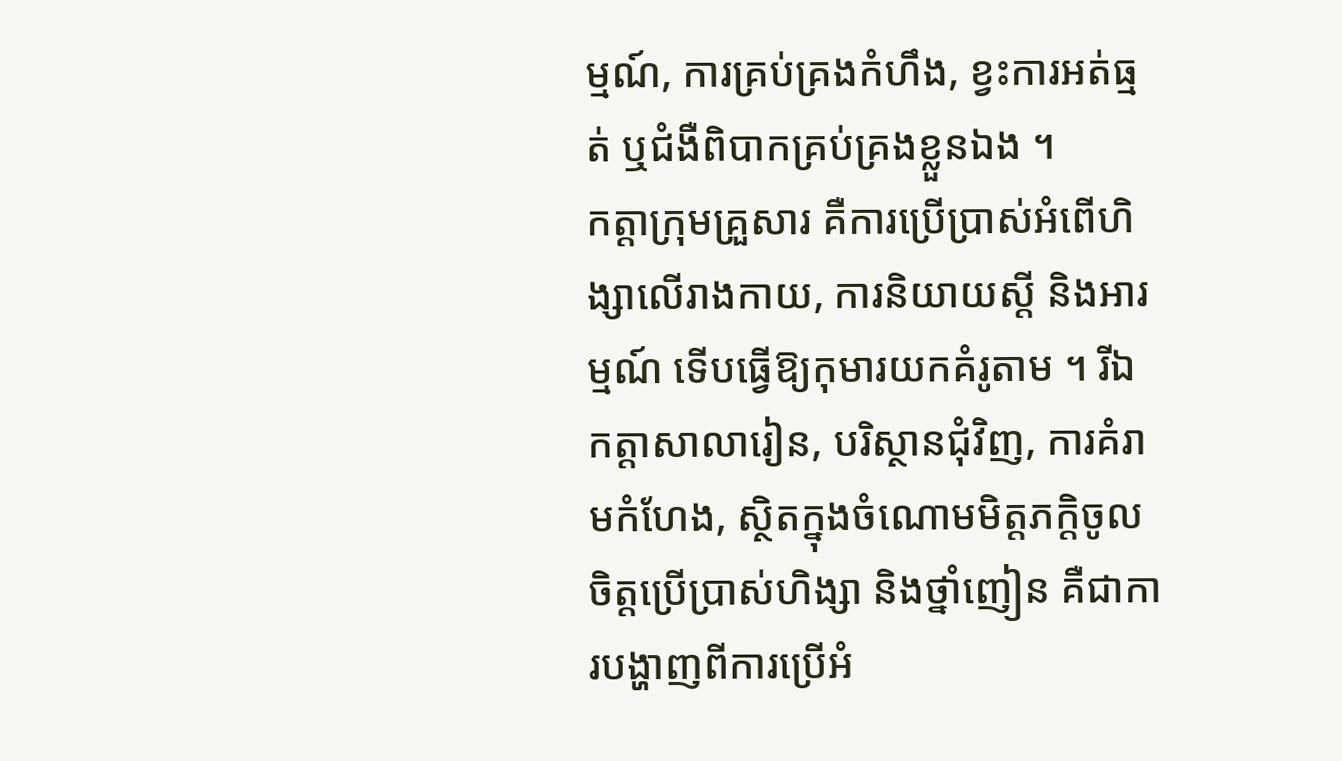ម្មណ៍, ការគ្រប់គ្រងកំហឹង, ខ្វះការអត់ធ្មត់ ឬជំងឺពិបាកគ្រប់គ្រងខ្លួនឯង ។
កត្តាក្រុមគ្រួសារ គឺការប្រើប្រាស់អំពើហិង្សាលើរាងកាយ, ការនិយាយស្តី និងអារម្មណ៍ ទើបធ្វើឱ្យកុមារយកគំរូតាម ។ រីឯកត្តាសាលារៀន, បរិស្ថានជុំវិញ, ការគំរាមកំហែង, ស្ថិតក្នុងចំណោមមិត្តភក្តិចូលចិត្តប្រើប្រាស់ហិង្សា និងថ្នាំញៀន គឺជាការបង្ហាញពីការប្រើអំ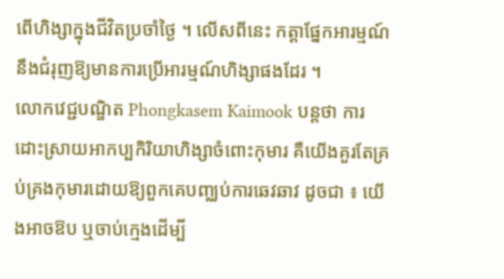ពើហិង្សាក្នុងជីវិតប្រចាំថ្ងៃ ។ លើសពីនេះ កត្តាផ្នែកអារម្មណ៍នឹងជំរុញឱ្យមានការប្រើអារម្មណ៍ហិង្សាផងដែរ ។
លោកវេជ្ជបណ្ឌិត Phongkasem Kaimook បន្តថា ការដោះស្រាយអាកប្បកិរិយាហិង្សាចំពោះកុមារ គឺយើងគួរតែគ្រប់គ្រងកុមារដោយឱ្យពួកគេបញ្ឈប់ការឆេវឆាវ ដូចជា ៖ យើងអាចឱប ឬចាប់ក្មេងដើម្បី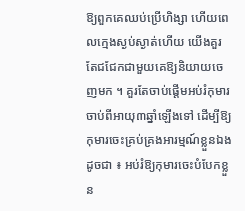ឱ្យពួកគេឈប់ប្រើហិង្សា ហើយពេលក្មេងស្ងប់ស្ងាត់ហើយ យើងគួរតែជជែកជាមួយគេឱ្យនិយាយចេញមក ។ គួរតែចាប់ផ្តើមអប់រំកុមារចាប់ពីអាយុ៣ឆ្នាំឡើងទៅ ដើម្បីឱ្យកុមារចេះគ្រប់គ្រងអារម្មណ៍ខ្លួនឯង ដូចជា ៖ អប់រំឱ្យកុមារចេះបំបែកខ្លួន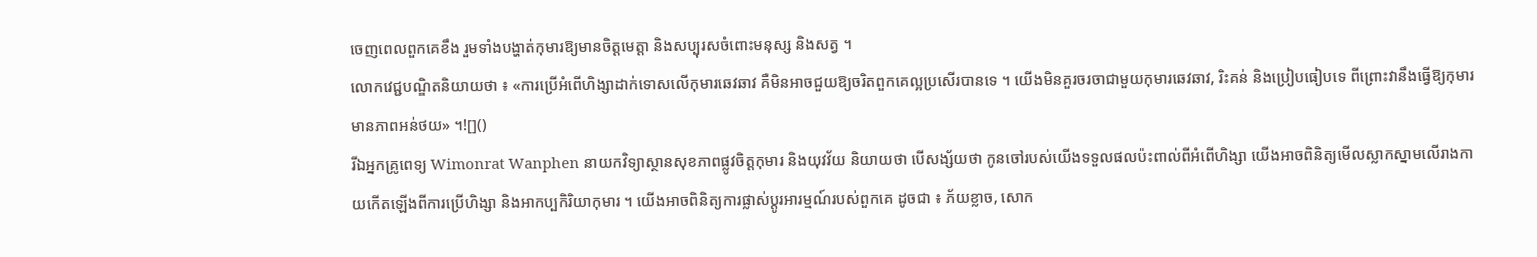ចេញពេលពួកគេខឹង រួមទាំងបង្ហាត់កុមារឱ្យមានចិត្តមេត្តា និងសប្បុរសចំពោះមនុស្ស និងសត្វ ។
លោកវេជ្ជបណ្ឌិតនិយាយថា ៖ «ការប្រើអំពើហិង្សាដាក់ទោសលើកុមារឆេវឆាវ គឺមិនអាចជួយឱ្យចរិតពួកគេល្អប្រសើរបានទេ ។ យើងមិនគួរចរចាជាមួយកុមារឆេវឆាវ, រិះគន់ និងប្រៀបធៀបទេ ពីព្រោះវានឹងធ្វើឱ្យកុមារមានភាពអន់ថយ» ។![]()
រីឯអ្នកគ្រូពេទ្យ Wimonrat Wanphen នាយកវិទ្យាស្ថានសុខភាពផ្លូវចិត្តកុមារ និងយុវវ័យ និយាយថា បើសង្ស័យថា កូនចៅរបស់យើងទទួលផលប៉ះពាល់ពីអំពើហិង្សា យើងអាចពិនិត្យមើលស្លាកស្នាមលើរាងកាយកើតឡើងពីការប្រើហិង្សា និងអាកប្បកិរិយាកុមារ ។ យើងអាចពិនិត្យការផ្លាស់ប្តូរអារម្មណ៍របស់ពួកគេ ដូចជា ៖ ភ័យខ្លាច, សោក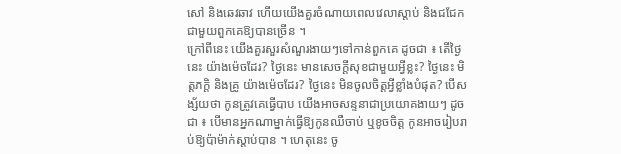សៅ និងឆេវឆាវ ហើយយើងគួរចំណាយពេលវេលាស្តាប់ និងជជែកជាមួយពួកគេឱ្យបានច្រើន ។
ក្រៅពីនេះ យើងគួរសួរសំណួរងាយៗទៅកាន់ពួកគេ ដូចជា ៖ តើថ្ងៃនេះ យ៉ាងម៉េចដែរ? ថ្ងៃនេះ មានសេចក្តីសុខជាមួយអ្វីខ្លះ? ថ្ងៃនេះ មិត្តភក្តិ និងគ្រូ យ៉ាងម៉េចដែរ? ថ្ងៃនេះ មិនចូលចិត្តអ្វីខ្លាំងបំផុត? បើសង្ស័យថា កូនត្រូវគេធ្វើបាប យើងអាចសន្ទនាជាប្រយោគងាយៗ ដូចជា ៖ បើមានអ្នកណាម្នាក់ធ្វើឱ្យកូនឈឺចាប់ ឬខូចចិត្ត កូនអាចរៀបរាប់ឱ្យប៉ាម៉ាក់ស្តាប់បាន ។ ហេតុនេះ ចូ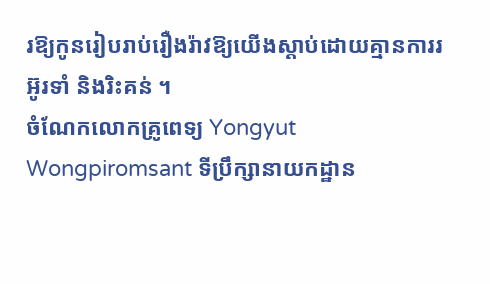រឱ្យកូនរៀបរាប់រឿងរ៉ាវឱ្យយើងស្តាប់ដោយគ្មានការរអ៊ូរទាំ និងរិះគន់ ។
ចំណែកលោកគ្រូពេទ្យ Yongyut Wongpiromsant ទីប្រឹក្សានាយកដ្ឋាន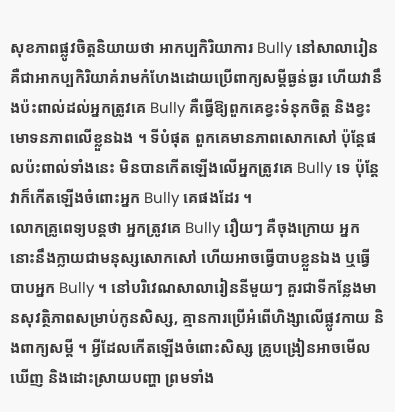សុខភាពផ្លូវចិត្តនិយាយថា អាកប្បកិរិយាការ Bully នៅសាលារៀន គឺជាអាកប្បកិរិយាគំរាមកំហែងដោយប្រើពាក្យសម្តីធ្ងន់ធ្ងរ ហើយវានឹងប៉ះពាល់ដល់អ្នកត្រូវគេ Bully គឺធ្វើឱ្យពួកគេខ្វះទំនុកចិត្ត និងខ្វះមោទនភាពលើខ្លួនឯង ។ ទីបំផុត ពួកគេមានភាពសោកសៅ ប៉ុន្តែផលប៉ះពាល់ទាំងនេះ មិនបានកើតឡើងលើអ្នកត្រូវគេ Bully ទេ ប៉ុន្តែវាក៏កើតឡើងចំពោះអ្នក Bully គេផងដែរ ។
លោកគ្រូពេទ្យបន្តថា អ្នកត្រូវគេ Bully រឿយៗ គឺចុងក្រោយ អ្នកនោះនឹងក្លាយជាមនុស្សសោកសៅ ហើយអាចធ្វើបាបខ្លួនឯង ឬធ្វើបាបអ្នក Bully ។ នៅបរិវេណសាលារៀននីមួយៗ គួរជាទីកន្លែងមានសុវត្ថិភាពសម្រាប់កូនសិស្ស, គ្មានការប្រើអំពើហិង្សាលើផ្លូវកាយ និងពាក្យសម្តី ។ អ្វីដែលកើតឡើងចំពោះសិស្ស គ្រូបង្រៀនអាចមើលឃើញ និងដោះស្រាយបញ្ហា ព្រមទាំង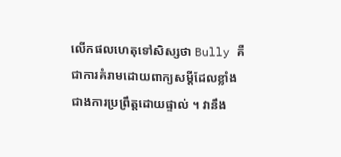លើកផលហេតុទៅសិស្សថា Bully គឺជាការគំរាមដោយពាក្យសម្តីដែលខ្លាំងជាងការប្រព្រឹត្តដោយផ្ទាល់ ។ វានឹង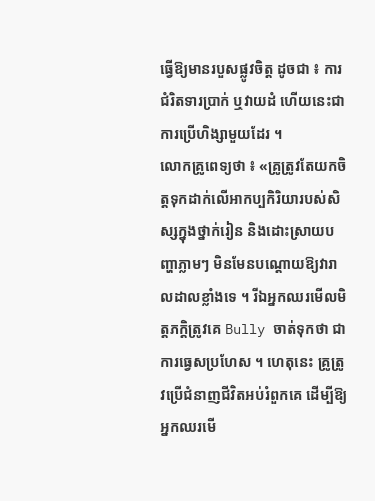ធ្វើឱ្យមានរបួសផ្លូវចិត្ត ដូចជា ៖ ការជំរិតទារប្រាក់ ឬវាយដំ ហើយនេះជាការប្រើហិង្សាមួយដែរ ។
លោកគ្រូពេទ្យថា ៖ «គ្រូត្រូវតែយកចិត្តទុកដាក់លើអាកប្បកិរិយារបស់សិស្សក្នុងថ្នាក់រៀន និងដោះស្រាយបញ្ហាភ្លាមៗ មិនមែនបណ្តោយឱ្យវារាលដាលខ្លាំងទេ ។ រីឯអ្នកឈរមើលមិត្តភក្តិត្រូវគេ Bully ចាត់ទុកថា ជាការធ្វេសប្រហែស ។ ហេតុនេះ គ្រូត្រូវប្រើជំនាញជីវិតអប់រំពួកគេ ដើម្បីឱ្យអ្នកឈរមើ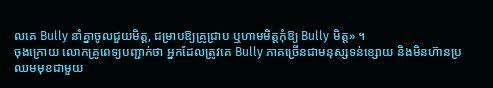លគេ Bully នាំគ្នាចូលជួយមិត្ត, ជម្រាបឱ្យគ្រូជ្រាប ឬហាមមិត្តកុំឱ្យ Bully មិត្ត» ។
ចុងក្រោយ លោកគ្រូពេទ្យបញ្ជាក់ថា អ្នកដែលត្រូវគេ Bully ភាគច្រើនជាមនុស្សទន់ខ្សោយ និងមិនហ៊ានប្រឈមមុខជាមួយ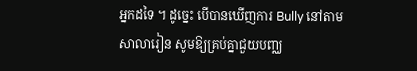អ្នកដទៃ ។ ដូច្នេះ បើបានឃើញការ Bully នៅតាមសាលារៀន សូមឱ្យគ្រប់គ្នាជួយបញ្ឈ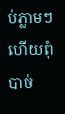ប់ភ្លាមៗ ហើយពុំបាច់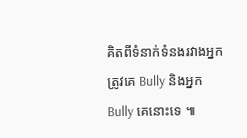គិតពីទំនាក់ទំនងរវាងអ្នកត្រូវគេ Bully និងអ្នក Bully គេនោះទេ ៕